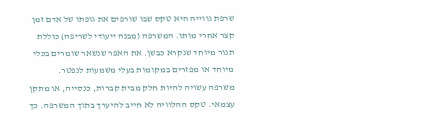שרפת גווייה היא טקס שבו שורפים את גופתו של אדם זמן קצר אחרי מותו. המשרפה (מבנה ייעודי לשריפה) כוללת תנור מיוחד שנקרא כבשן. את האפר שנשאר שומרים בכלי מיוחד או מפזרים במקומות בעלי משמעות לנפטר.
משרפה עשויה להיות חלק מבית קברות, כנסייה, או מתקן עצמאי. טקס ההלוויה לא חייב להיערך בתוך המשרפה. כך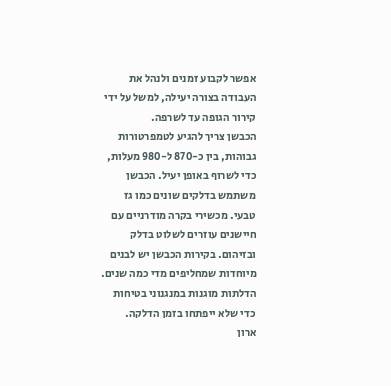אפשר לקבוע זמנים ולנהל את העבודה בצורה יעילה, למשל על ידי קירור הגופה עד לשרפה.
הכבשן צריך להגיע לטמפרטורות גבוהות, בין כ-870 ל-980 מעלות, כדי לשרוף באופן יעיל. הכבשן משתמש בדלקים שונים כמו גז טבעי. מכשירי בקרה מודרניים עם חיישנים עוזרים לשלוט בדלק ובזיהום. בקירות הכבשן יש לבנים מיוחדות שמחליפים מדי כמה שנים. הדלתות מוגנות במנגנוני בטיחות כדי שלא ייפתחו בזמן הדלקה.
ארון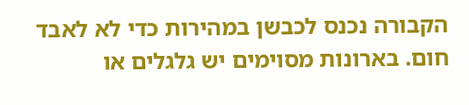הקבורה נכנס לכבשן במהירות כדי לא לאבד חום. בארונות מסוימים יש גלגלים או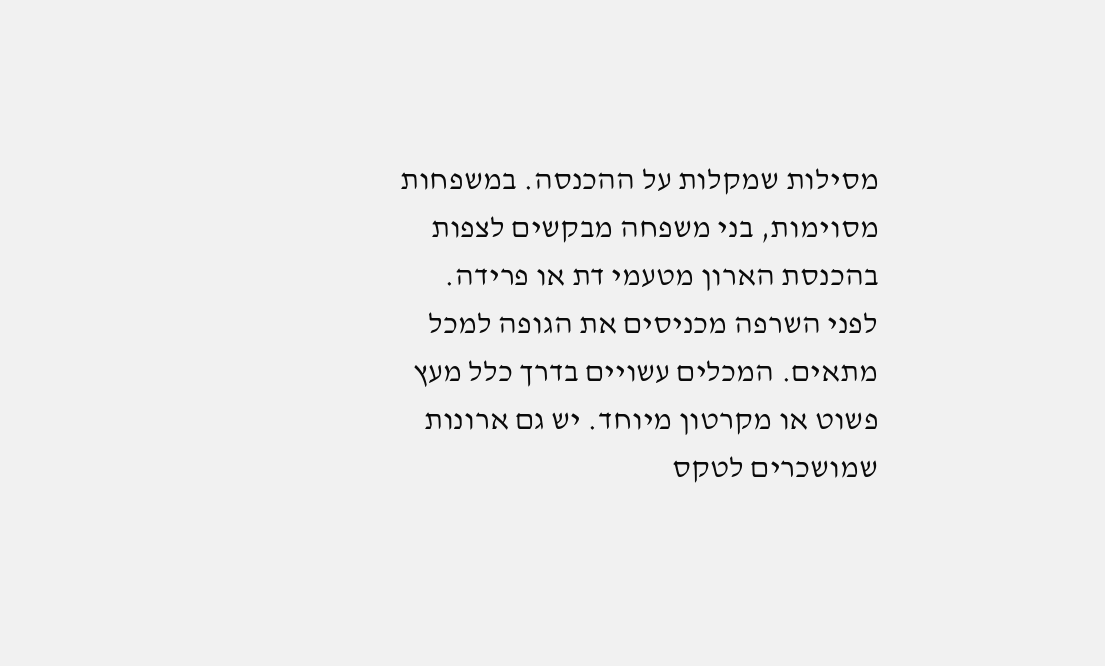מסילות שמקלות על ההכנסה. במשפחות מסוימות, בני משפחה מבקשים לצפות בהכנסת הארון מטעמי דת או פרידה.
לפני השרפה מכניסים את הגופה למכל מתאים. המכלים עשויים בדרך כלל מעץ פשוט או מקרטון מיוחד. יש גם ארונות שמושכרים לטקס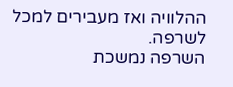ההלוויה ואז מעבירים למכל לשרפה.
השרפה נמשכת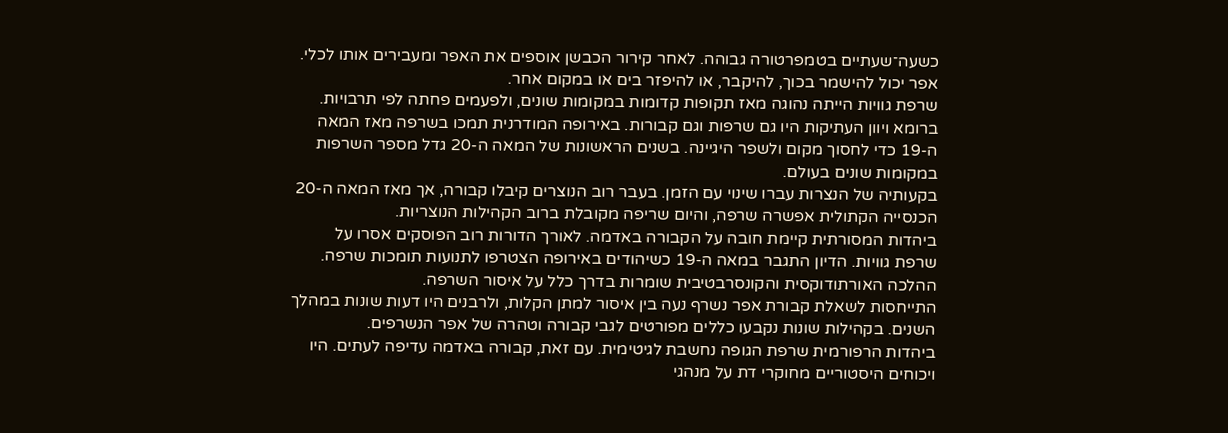כשעה־שעתיים בטמפרטורה גבוהה. לאחר קירור הכבשן אוספים את האפר ומעבירים אותו לכלי. אפר יכול להישמר בכוך, להיקבר, או להיפזר בים או במקום אחר.
שרפת גוויות הייתה נהוגה מאז תקופות קדומות במקומות שונים, ולפעמים פחתה לפי תרבויות. ברומא ויוון העתיקות היו גם שרפות וגם קבורות. באירופה המודרנית תמכו בשרפה מאז המאה ה-19 כדי לחסוך מקום ולשפר היגיינה. בשנים הראשונות של המאה ה-20 גדל מספר השרפות במקומות שונים בעולם.
בקעותיה של הנצרות עברו שינוי עם הזמן. בעבר רוב הנוצרים קיבלו קבורה, אך מאז המאה ה-20 הכנסייה הקתולית אפשרה שרפה, והיום שריפה מקובלת ברוב הקהילות הנוצריות.
ביהדות המסורתית קיימת חובה על הקבורה באדמה. לאורך הדורות רוב הפוסקים אסרו על שרפת גוויות. הדיון התגבר במאה ה-19 כשיהודים באירופה הצטרפו לתנועות תומכות שרפה. ההלכה האורתודוקסית והקונסרבטיבית שומרות בדרך כלל על איסור השרפה.
התייחסות לשאלת קבורת אפר נשרף נעה בין איסור למתן הקלות, ולרבנים היו דעות שונות במהלך השנים. בקהילות שונות נקבעו כללים מפורטים לגבי קבורה וטהרה של אפר הנשרפים.
ביהדות הרפורמית שרפת הגופה נחשבת לגיטימית. עם זאת, קבורה באדמה עדיפה לעתים. היו ויכוחים היסטוריים מחוקרי דת על מנהגי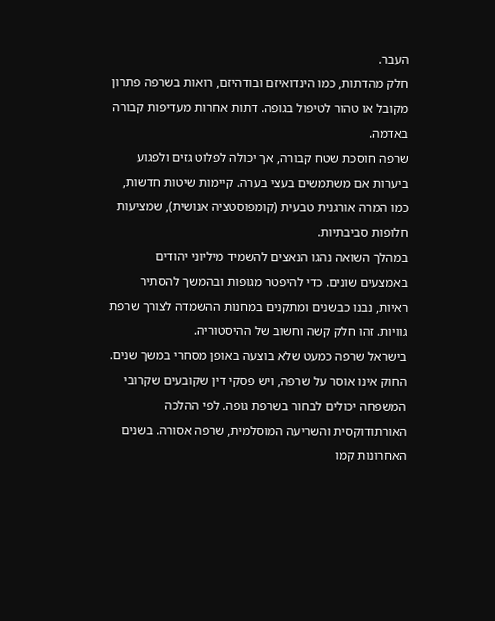העבר.
חלק מהדתות, כמו הינדואיזם ובודהיזם, רואות בשרפה פתרון מקובל או טהור לטיפול בגופה. דתות אחרות מעדיפות קבורה באדמה.
שרפה חוסכת שטח קבורה, אך יכולה לפלוט גזים ולפגוע ביערות אם משתמשים בעצי בערה. קיימות שיטות חדשות, כמו המרה אורגנית טבעית (קומפוסטציה אנושית), שמציעות חלופות סביבתיות.
במהלך השואה נהגו הנאצים להשמיד מיליוני יהודים באמצעים שונים. כדי להיפטר מגופות ובהמשך להסתיר ראיות, נבנו כבשנים ומתקנים במחנות ההשמדה לצורך שרפת גוויות. זהו חלק קשה וחשוב של ההיסטוריה.
בישראל שרפה כמעט שלא בוצעה באופן מסחרי במשך שנים. החוק אינו אוסר על שרפה, ויש פסקי דין שקובעים שקרובי המשפחה יכולים לבחור בשרפת גופה. לפי ההלכה האורתודוקסית והשריעה המוסלמית, שרפה אסורה. בשנים האחרונות קמו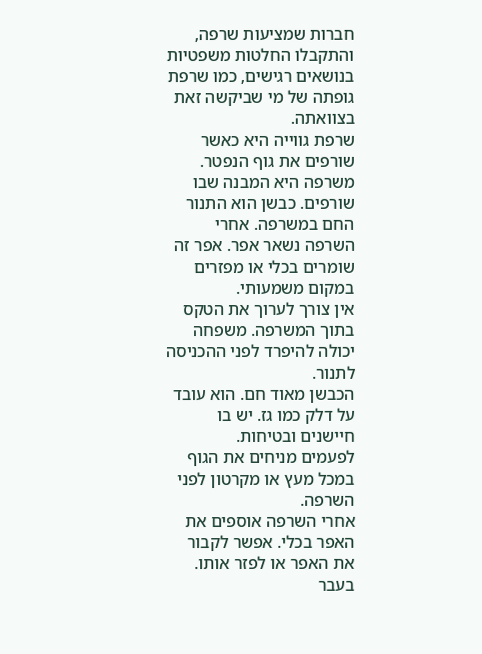חברות שמציעות שרפה, והתקבלו החלטות משפטיות בנושאים רגישים, כמו שרפת גופתה של מי שביקשה זאת בצוואתה.
שרפת גווייה היא כאשר שורפים את גוף הנפטר. משרפה היא המבנה שבו שורפים. כבשן הוא התנור החם במשרפה. אחרי השרפה נשאר אפר. אפר זה שומרים בכלי או מפזרים במקום משמעותי.
אין צורך לערוך את הטקס בתוך המשרפה. משפחה יכולה להיפרד לפני ההכניסה לתנור.
הכבשן מאוד חם. הוא עובד על דלק כמו גז. יש בו חיישנים ובטיחות.
לפעמים מניחים את הגוף במכל מעץ או מקרטון לפני השרפה.
אחרי השרפה אוספים את האפר בכלי. אפשר לקבור את האפר או לפזר אותו.
בעבר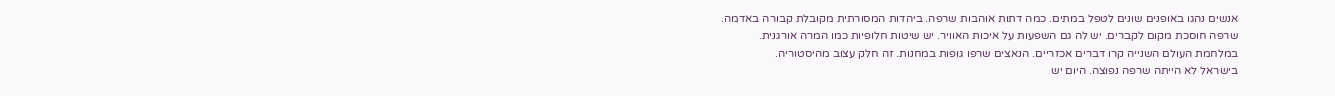אנשים נהגו באופנים שונים לטפל במתים. כמה דתות אוהבות שרפה. ביהדות המסורתית מקובלת קבורה באדמה.
שרפה חוסכת מקום לקברים. יש לה גם השפעות על איכות האוויר. יש שיטות חלופיות כמו המרה אורגנית.
במלחמת העולם השנייה קרו דברים אכזריים. הנאצים שרפו גופות במחנות. זה חלק עצוב מהיסטוריה.
בישראל לא הייתה שרפה נפוצה. היום יש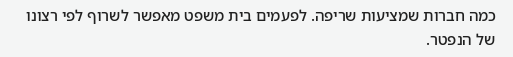כמה חברות שמציעות שריפה. לפעמים בית משפט מאפשר לשרוף לפי רצונו של הנפטר.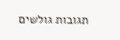תגובות גולשים